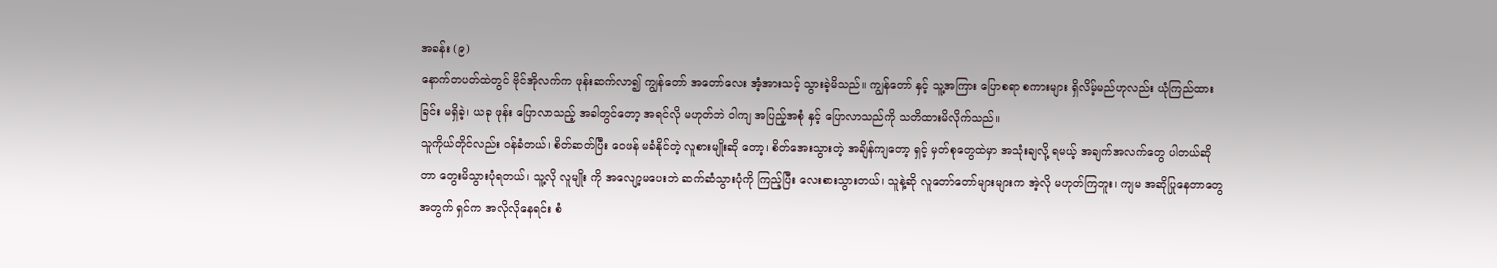အခန်း (၉)
နောက်တပတ်ထဲတွင် ဗိုင်အိုလက်က ဖုန်းဆက်လာ၍ ကျွန်တော် အတော်လေး အံ့အားသင့် သွားခဲ့မိသည်။ ကျွန်တော် နှင့် သူ့အကြား ပြောစရာ စကားများ ရှိလိမ့်မည်ဟုလည်း ယုံကြည်ထားခြင်း မရှိခဲ့၊ ယခု ဖုန်း ပြောလာသည့် အခါတွင်တော့ အရင်လို မဟုတ်ဘဲ ဝါကျ အပြည့်အစုံ နှင့် ပြောလာသည်ကို သတိထားမိလိုက်သည်။
သူကိုယ်တိုင်လည်း ဝန်ခံတယ်၊ စိတ်ဆတ်ပြီး ဝေဖန် မခံနိုင်တဲ့ လူစားမျိုးဆို တော့၊ စိတ်အေးသွားတဲ့ အချိန်ကျတော့ ရှင့် မှတ်စုတွေထဲမှာ အသုံးချလို့ ရမယ့် အချက်အလက်တွေ ပါတယ်ဆိုတာ တွေးမိသွားပုံရတယ်၊ သူ့လို လူမျိုး ကို အလျော့မပေးဘဲ ဆက်ဆံသွားပုံကို ကြည့်ပြီး လေးစားသွားတယ်၊ သူနဲ့ဆို လူတော်တော်များများက အဲ့လို မဟုတ်ကြဘူး၊ ကျမ အဆိုပြုနေတာတွေ အတွက် ရှင်က အလိုလိုနေရင်း စံ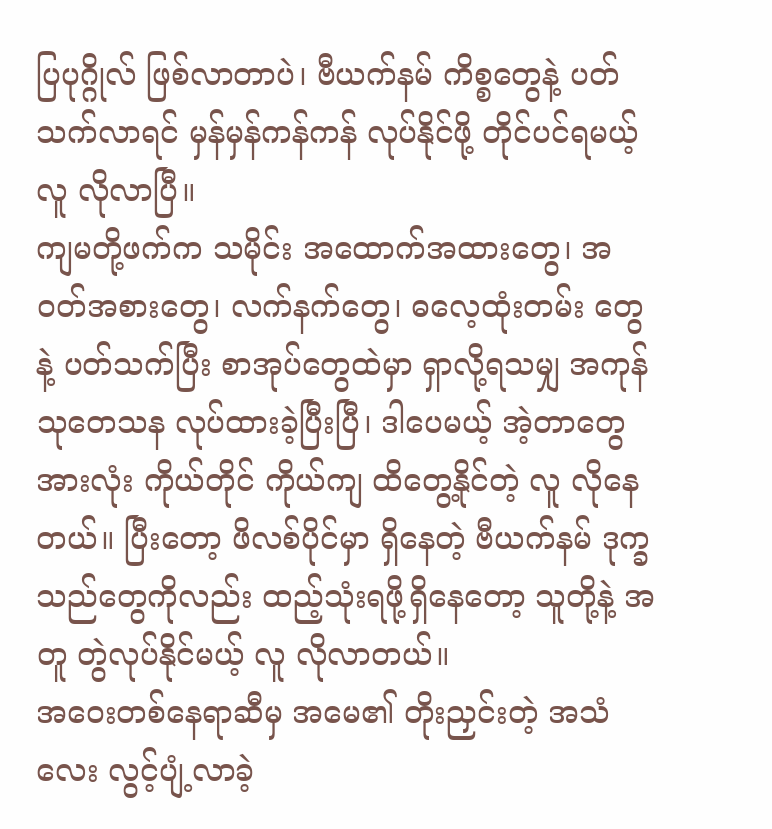ပြပုဂ္ဂိုလ် ဖြစ်လာတာပဲ၊ ဗီယက်နမ် ကိစ္စတွေနဲ့ ပတ်သက်လာရင် မှန်မှန်ကန်ကန် လုပ်နိုင်ဖို့ တိုင်ပင်ရမယ့် လူ လိုလာပြီ။
ကျမတို့ဖက်က သမိုင်း အထောက်အထားတွေ၊ အဝတ်အစားတွေ၊ လက်နက်တွေ၊ ဓလေ့ထုံးတမ်း တွေ နဲ့ ပတ်သက်ပြီး စာအုပ်တွေထဲမှာ ရှာလို့ရသမျှ အကုန် သုတေသန လုပ်ထားခဲ့ပြီးပြီ၊ ဒါပေမယ့် အဲ့တာတွေ အားလုံး ကိုယ်တိုင် ကိုယ်ကျ ထိတွေ့နိုင်တဲ့ လူ လိုနေတယ်။ ပြီးတော့ ဖိလစ်ပိုင်မှာ ရှိနေတဲ့ ဗီယက်နမ် ဒုက္ခသည်တွေကိုလည်း ထည့်သုံးရဖို့ရှိနေတော့ သူတို့နဲ့ အတူ တွဲလုပ်နိုင်မယ့် လူ လိုလာတယ်။
အဝေးတစ်နေရာဆီမှ အမေ၏ တိုးညှင်းတဲ့ အသံလေး လွင့်ပျံ့လာခဲ့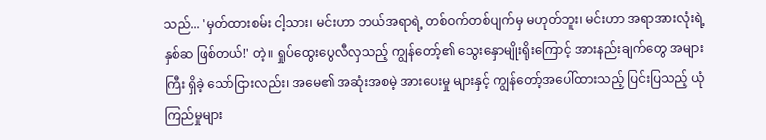သည်... 'မှတ်ထားစမ်း ငါ့သား၊ မင်းဟာ ဘယ်အရာရဲ့ တစ်ဝက်တစ်ပျက်မှ မဟုတ်ဘူး၊ မင်းဟာ အရာအားလုံးရဲ့ နှစ်ဆ ဖြစ်တယ်!' တဲ့။ ရှုပ်ထွေးပွေလီလှသည့် ကျွန်တော့်၏ သွေးနှောမျိုးရိုးကြောင့် အားနည်းချက်တွေ အများကြီး ရှိခဲ့ သော်ငြားလည်း၊ အမေ၏ အဆုံးအစမဲ့ အားပေးမှု များနှင့် ကျွန်တော့်အပေါ်ထားသည့် ပြင်းပြသည့် ယုံကြည်မှုများ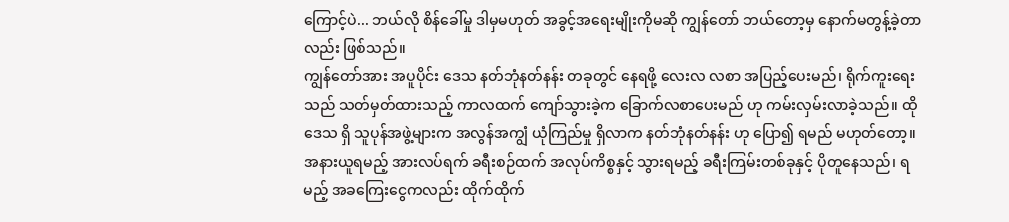ကြောင့်ပဲ... ဘယ်လို စိန်ခေါ်မှု ဒါမှမဟုတ် အခွင့်အရေးမျိုးကိုမဆို ကျွန်တော် ဘယ်တော့မှ နောက်မတွန့်ခဲ့တာလည်း ဖြစ်သည်။
ကျွန်တော်အား အပူပိုင်း ဒေသ နတ်ဘုံနတ်နန်း တခုတွင် နေရဖို့ လေးလ လစာ အပြည့်ပေးမည်၊ ရိုက်ကူးရေးသည် သတ်မှတ်ထားသည့် ကာလထက် ကျော်သွားခဲ့က ခြောက်လစာပေးမည် ဟု ကမ်းလှမ်းလာခဲ့သည်။ ထိုဒေသ ရှိ သူပုန်အဖွဲ့များက အလွန်အကျွံ ယုံကြည်မှု ရှိလာက နတ်ဘုံနတ်နန်း ဟု ပြော၍ ရမည် မဟုတ်တော့။ အနားယူရမည့် အားလပ်ရက် ခရီးစဉ်ထက် အလုပ်ကိစ္စနှင့် သွားရမည့် ခရီးကြမ်းတစ်ခုနှင့် ပိုတူနေသည်၊ ရမည့် အခကြေးငွေကလည်း ထိုက်ထိုက်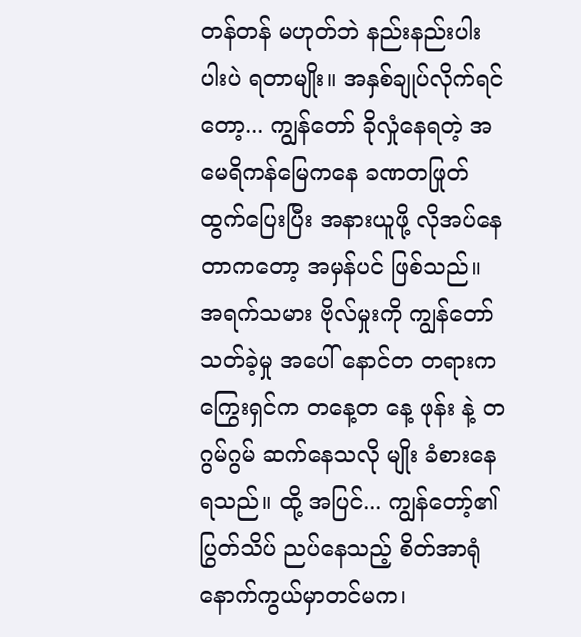တန်တန် မဟုတ်ဘဲ နည်းနည်းပါးပါးပဲ ရတာမျိုး။ အနှစ်ချုပ်လိုက်ရင်တော့... ကျွန်တော် ခိုလှုံနေရတဲ့ အမေရိကန်မြေကနေ ခဏတဖြုတ် ထွက်ပြေးပြီး အနားယူဖို့ လိုအပ်နေတာကတော့ အမှန်ပင် ဖြစ်သည်။
အရက်သမား ဗိုလ်မှုးကို ကျွန်တော် သတ်ခဲ့မှု အပေါ် နောင်တ တရားက ကြွေးရှင်က တနေ့တ နေ့ ဖုန်း နဲ့ တဂွမ်ဂွမ် ဆက်နေသလို မျိုး ခံစားနေရသည်။ ထို့ အပြင်... ကျွန်တော့်၏ ပြွတ်သိပ် ညပ်နေသည့် စိတ်အာရုံ နောက်ကွယ်မှာတင်မက၊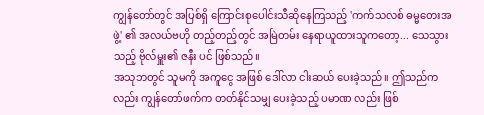ကျွန်တော်တွင် အပြစ်ရှိ ကြောင်းစုပေါင်းသီဆိုနေကြသည့် 'ကက်သလစ် ဓမ္မတေးအဖွဲ့' ၏ အလယ်ဗဟို တည့်တည့်တွင် အမြဲတမ်း နေရာယူထားသူကတော့... သေသွားသည့် ဗိုလ်မှူး၏ ဇနီး ပင် ဖြစ်သည်။
အသုဘတွင် သူမကို အကူငွေ အဖြစ် ဒေါ်လာ ငါးဆယ် ပေးခဲ့သည်။ ဤသည်ကလည်း ကျွန်တော်ဖက်က တတ်နိုင်သမျှ ပေးခဲ့သည့် ပမာဏ လည်း ဖြစ်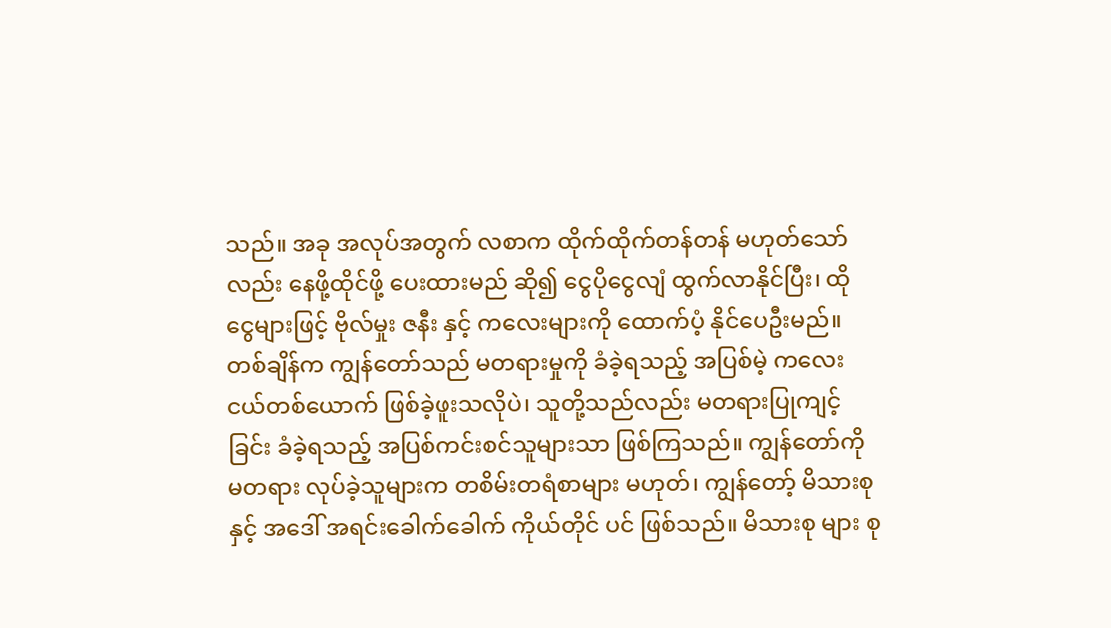သည်။ အခု အလုပ်အတွက် လစာက ထိုက်ထိုက်တန်တန် မဟုတ်သော်လည်း နေဖို့ထိုင်ဖို့ ပေးထားမည် ဆို၍ ငွေပိုငွေလျံ ထွက်လာနိုင်ပြီး၊ ထိုငွေများဖြင့် ဗိုလ်မှုး ဇနီး နှင့် ကလေးများကို ထောက်ပံ့ နိုင်ပေဦးမည်။
တစ်ချိန်က ကျွန်တော်သည် မတရားမှုကို ခံခဲ့ရသည့် အပြစ်မဲ့ ကလေးငယ်တစ်ယောက် ဖြစ်ခဲ့ဖူးသလိုပဲ၊ သူတို့သည်လည်း မတရားပြုကျင့်ခြင်း ခံခဲ့ရသည့် အပြစ်ကင်းစင်သူများသာ ဖြစ်ကြသည်။ ကျွန်တော်ကို မတရား လုပ်ခဲ့သူများက တစိမ်းတရံစာများ မဟုတ်၊ ကျွန်တော့် မိသားစု နှင့် အဒေါ် အရင်းခေါက်ခေါက် ကိုယ်တိုင် ပင် ဖြစ်သည်။ မိသားစု များ စု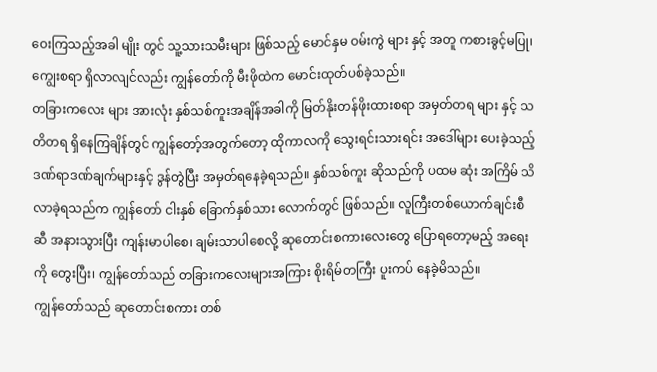ဝေးကြသည့်အခါ မျိုး တွင် သူ့သားသမီးများ ဖြစ်သည့် မောင်နှမ ဝမ်းကွဲ များ နှင့် အတူ ကစားခွင့်မပြု၊ ကျွေးစရာ ရှိလာလျင်လည်း ကျွန်တော်ကို မီးဖိုထဲက မောင်းထုတ်ပစ်ခဲ့သည်။
တခြားကလေး များ အားလုံး နှစ်သစ်ကူးအချိန်အခါကို မြတ်နိုးတန်ဖိုးထားစရာ အမှတ်တရ များ နှင့် သတိတရ ရှိနေကြချိန်တွင် ကျွန်တော့်အတွက်တော့ ထိုကာလကို သွေးရင်းသားရင်း အဒေါ်များ ပေးခဲ့သည့် ဒဏ်ရာဒဏ်ချက်များနှင့် ဒွန်တွဲပြီး အမှတ်ရနေခဲ့ရသည်။ နှစ်သစ်ကူး ဆိုသည်ကို ပထမ ဆုံး အကြိမ် သိလာခဲ့ရသည်က ကျွန်တော် ငါးနှစ် ခြောက်နှစ်သား လောက်တွင် ဖြစ်သည်။ လူကြီးတစ်ယောက်ချင်းစီဆီ အနားသွားပြီး ကျန်းမာပါစေ၊ ချမ်းသာပါစေလို့ ဆုတောင်းစကားလေးတွေ ပြောရတော့မည့် အရေးကို တွေးပြီး၊ ကျွန်တော်သည် တခြားကလေးများအကြား စိုးရိမ်တကြီး ပူးကပ် နေခဲ့မိသည်။
ကျွန်တော်သည် ဆုတောင်းစကား တစ်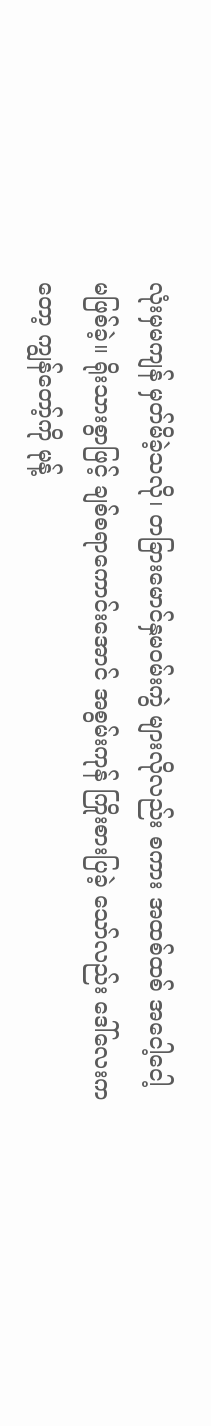လုံးမှမကျန် မှတ်မိခဲ့သလို၊ တခြားမောင်နှမဝမ်းကွဲ များလိုလည်း စကား အထစ်ထစ် အငေါ့ငေါ့ မဖြစ်ခဲ့။ ရိုးသားစွာဖြင့် ချစ်စရာကောင်းအောင် အစွမ်းကုန် ကြိုးစားပြခဲ့ သော်လည်း ဒေါ်လေးကတော့ ကျွန်တော့်ကို မုန့်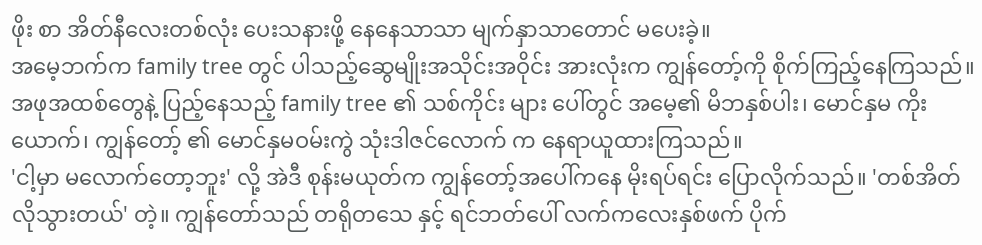ဖိုး စာ အိတ်နီလေးတစ်လုံး ပေးသနားဖို့ နေနေသာသာ မျက်နှာသာတောင် မပေးခဲ့။
အမေ့ဘက်က family tree တွင် ပါသည့်ဆွေမျိုးအသိုင်းအဝိုင်း အားလုံးက ကျွန်တော့်ကို စိုက်ကြည့်နေကြသည်။ အဖုအထစ်တွေနဲ့ ပြည့်နေသည့် family tree ၏ သစ်ကိုင်း များ ပေါ်တွင် အမေ့၏ မိဘနှစ်ပါး၊ မောင်နှမ ကိုးယောက်၊ ကျွန်တော့် ၏ မောင်နှမဝမ်းကွဲ သုံးဒါဇင်လောက် က နေရာယူထားကြသည်။
'ငါ့မှာ မလောက်တော့ဘူး' လို့ အဲဒီ စုန်းမယုတ်က ကျွန်တော့်အပေါ်ကနေ မိုးရပ်ရင်း ပြောလိုက်သည်။ 'တစ်အိတ် လိုသွားတယ်' တဲ့။ ကျွန်တော်သည် တရိုတသေ နှင့် ရင်ဘတ်ပေါ် လက်ကလေးနှစ်ဖက် ပိုက်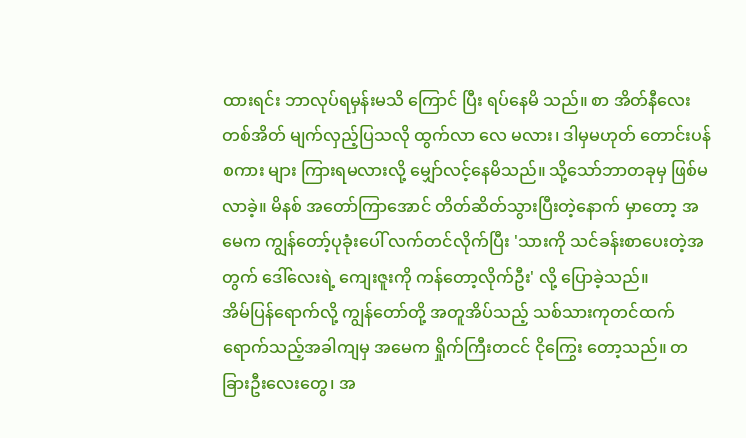ထားရင်း ဘာလုပ်ရမှန်းမသိ ကြောင် ပြီး ရပ်နေမိ သည်။ စာ အိတ်နီလေးတစ်အိတ် မျက်လှည့်ပြသလို ထွက်လာ လေ မလား၊ ဒါမှမဟုတ် တောင်းပန်စကား များ ကြားရမလားလို့ မျှော်လင့်နေမိသည်။ သို့သော်ဘာတခုမှ ဖြစ်မလာခဲ့။ မိနစ် အတော်ကြာအောင် တိတ်ဆိတ်သွားပြီးတဲ့နောက် မှာတော့ အမေက ကျွန်တော့်ပုခုံးပေါ် လက်တင်လိုက်ပြီး 'သားကို သင်ခန်းစာပေးတဲ့အတွက် ဒေါ်လေးရဲ့ ကျေးဇူးကို ကန်တော့လိုက်ဦး' လို့ ပြောခဲ့သည်။
အိမ်ပြန်ရောက်လို့ ကျွန်တော်တို့ အတူအိပ်သည့် သစ်သားကုတင်ထက် ရောက်သည့်အခါကျမှ အမေက ရှိုက်ကြီးတငင် ငိုကြွေး တော့သည်။ တခြားဦးလေးတွေ၊ အ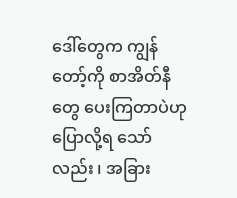ဒေါ်တွေက ကျွန်တော့်ကို စာအိတ်နီ တွေ ပေးကြတာပဲဟု ပြောလို့ရ သော်လည်း ၊ အခြား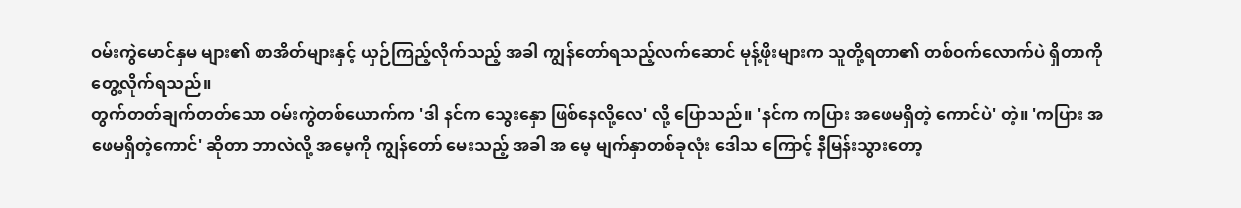ဝမ်းကွဲမောင်နှမ များ၏ စာအိတ်များနှင့် ယှဉ်ကြည့်လိုက်သည့် အခါ ကျွန်တော်ရသည့်လက်ဆောင် မုန့်ဖိုးများက သူတို့ရတာ၏ တစ်ဝက်လောက်ပဲ ရှိတာကို တွေ့လိုက်ရသည်။
တွက်တတ်ချက်တတ်သော ဝမ်းကွဲတစ်ယောက်က 'ဒါ နင်က သွေးနှော ဖြစ်နေလို့လေ' လို့ ပြောသည်။ 'နင်က ကပြား အဖေမရှိတဲ့ ကောင်ပဲ' တဲ့။ 'ကပြား အဖေမရှိတဲ့ကောင်' ဆိုတာ ဘာလဲလို့ အမေ့ကို ကျွန်တော် မေးသည့် အခါ အ မေ့ မျက်နှာတစ်ခုလုံး ဒေါသ ကြောင့် နီမြန်းသွားတော့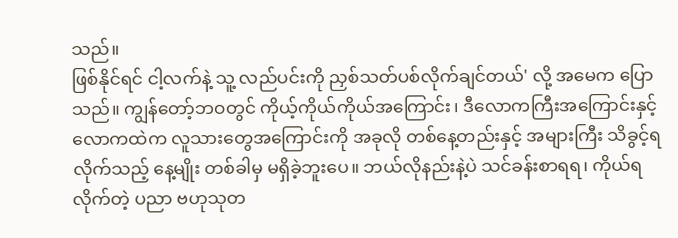သည်။
ဖြစ်နိုင်ရင် ငါ့လက်နဲ့ သူ့ လည်ပင်းကို ညှစ်သတ်ပစ်လိုက်ချင်တယ်' လို့ အမေက ပြောသည်။ ကျွန်တော့်ဘဝတွင် ကိုယ့်ကိုယ်ကိုယ်အကြောင်း၊ ဒီလောကကြီးအကြောင်းနှင့် လောကထဲက လူသားတွေအကြောင်းကို အခုလို တစ်နေ့တည်းနှင့် အများကြီး သိခွင့်ရလိုက်သည့် နေ့မျိုး တစ်ခါမှ မရှိခဲ့ဘူးပေ။ ဘယ်လိုနည်းနဲ့ပဲ သင်ခန်းစာရရ၊ ကိုယ်ရလိုက်တဲ့ ပညာ ဗဟုသုတ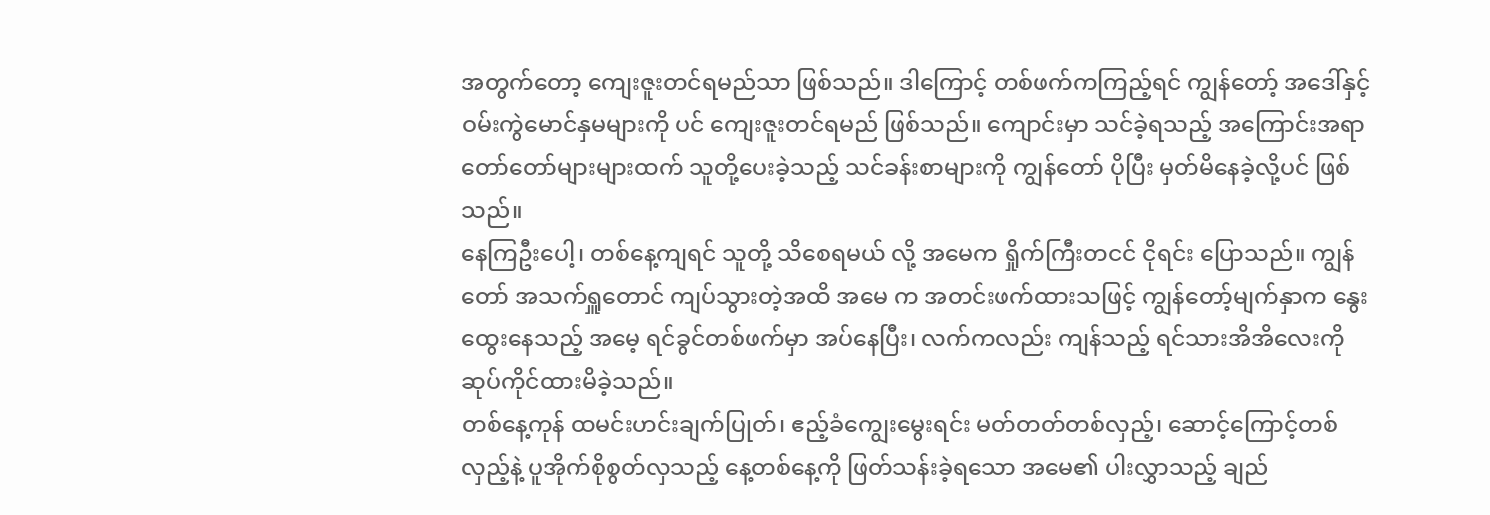အတွက်တော့ ကျေးဇူးတင်ရမည်သာ ဖြစ်သည်။ ဒါကြောင့် တစ်ဖက်ကကြည့်ရင် ကျွန်တော့် အဒေါ်နှင့် ဝမ်းကွဲမောင်နှမများကို ပင် ကျေးဇူးတင်ရမည် ဖြစ်သည်။ ကျောင်းမှာ သင်ခဲ့ရသည့် အကြောင်းအရာ တော်တော်များများထက် သူတို့ပေးခဲ့သည့် သင်ခန်းစာများကို ကျွန်တော် ပိုပြီး မှတ်မိနေခဲ့လို့ပင် ဖြစ်သည်။
နေကြဦးပေါ့၊ တစ်နေ့ကျရင် သူတို့ သိစေရမယ် လို့ အမေက ရှိုက်ကြီးတငင် ငိုရင်း ပြောသည်။ ကျွန်တော် အသက်ရှူတောင် ကျပ်သွားတဲ့အထိ အမေ က အတင်းဖက်ထားသဖြင့် ကျွန်တော့်မျက်နှာက နွေးထွေးနေသည့် အမေ့ ရင်ခွင်တစ်ဖက်မှာ အပ်နေပြီး၊ လက်ကလည်း ကျန်သည့် ရင်သားအိအိလေးကို ဆုပ်ကိုင်ထားမိခဲ့သည်။
တစ်နေ့ကုန် ထမင်းဟင်းချက်ပြုတ်၊ ဧည့်ခံကျွေးမွေးရင်း မတ်တတ်တစ်လှည့်၊ ဆောင့်ကြောင့်တစ်လှည့်နဲ့ ပူအိုက်စိုစွတ်လှသည့် နေ့တစ်နေ့ကို ဖြတ်သန်းခဲ့ရသော အမေ၏ ပါးလွှာသည့် ချည်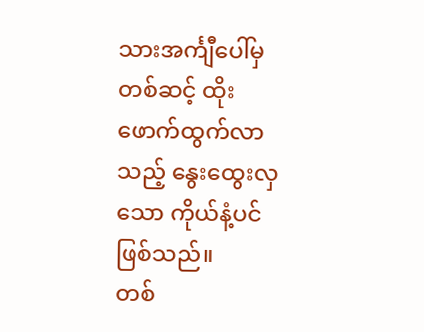သားအင်္ကျီပေါ်မှ တစ်ဆင့် ထိုးဖောက်ထွက်လာသည့် နွေးထွေးလှသော ကိုယ်နံ့ပင် ဖြစ်သည်။
တစ်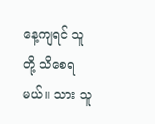နေ့ကျရင် သူတို့ သိစေရမယ်။ သား သူ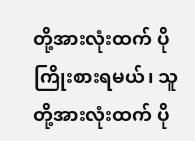တို့အားလုံးထက် ပိုကြိုးစားရမယ်၊ သူတို့အားလုံးထက် ပို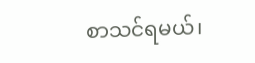စာသင်ရမယ်၊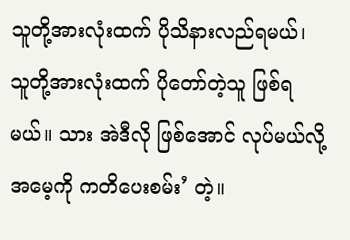သူတို့အားလုံးထက် ပိုသိနားလည်ရမယ်၊ သူတို့အားလုံးထက် ပိုတော်တဲ့သူ ဖြစ်ရမယ်။ သား အဲဒီလို ဖြစ်အောင် လုပ်မယ်လို့ အမေ့ကို ကတိပေးစမ်း’ တဲ့။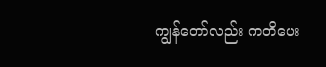ကျွန်တော်လည်း ကတိပေး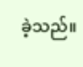ခဲ့သည်။